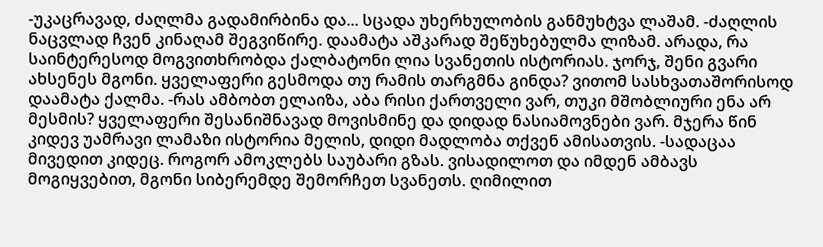-უკაცრავად, ძაღლმა გადამირბინა და... სცადა უხერხულობის განმუხტვა ლაშამ. -ძაღლის ნაცვლად ჩვენ კინაღამ შეგვიწირე. დაამატა აშკარად შეწუხებულმა ლიზამ. არადა, რა საინტერესოდ მოგვითხრობდა ქალბატონი ლია სვანეთის ისტორიას. ჯორჯ, შენი გვარი ახსენეს მგონი. ყველაფერი გესმოდა თუ რამის თარგმნა გინდა? ვითომ სასხვათაშორისოდ დაამატა ქალმა. -რას ამბობთ ელაიზა, აბა რისი ქართველი ვარ, თუკი მშობლიური ენა არ მესმის? ყველაფერი შესანიშნავად მოვისმინე და დიდად ნასიამოვნები ვარ. მჯერა წინ კიდევ უამრავი ლამაზი ისტორია მელის, დიდი მადლობა თქვენ ამისათვის. -სადაცაა მივედით კიდეც. როგორ ამოკლებს საუბარი გზას. ვისადილოთ და იმდენ ამბავს მოგიყვებით, მგონი სიბერემდე შემორჩეთ სვანეთს. ღიმილით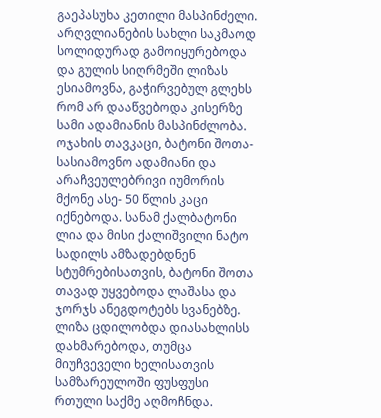გაეპასუხა კეთილი მასპინძელი. არღვლიანების სახლი საკმაოდ სოლიდურად გამოიყურებოდა და გულის სიღრმეში ლიზას ესიამოვნა, გაჭირვებულ გლეხს რომ არ დააწვებოდა კისერზე სამი ადამიანის მასპინძლობა. ოჯახის თავკაცი, ბატონი შოთა- სასიამოვნო ადამიანი და არაჩვეულებრივი იუმორის მქონე ასე- 50 წლის კაცი იქნებოდა. სანამ ქალბატონი ლია და მისი ქალიშვილი ნატო სადილს ამზადებდნენ სტუმრებისათვის, ბატონი შოთა თავად უყვებოდა ლაშასა და ჯორჯს ანეგდოტებს სვანებზე. ლიზა ცდილობდა დიასახლისს დახმარებოდა, თუმცა მიუჩვეველი ხელისათვის სამზარეულოში ფუსფუსი რთული საქმე აღმოჩნდა.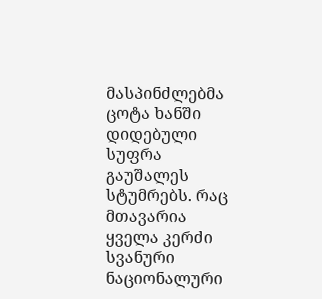მასპინძლებმა ცოტა ხანში დიდებული სუფრა გაუშალეს სტუმრებს. რაც მთავარია ყველა კერძი სვანური ნაციონალური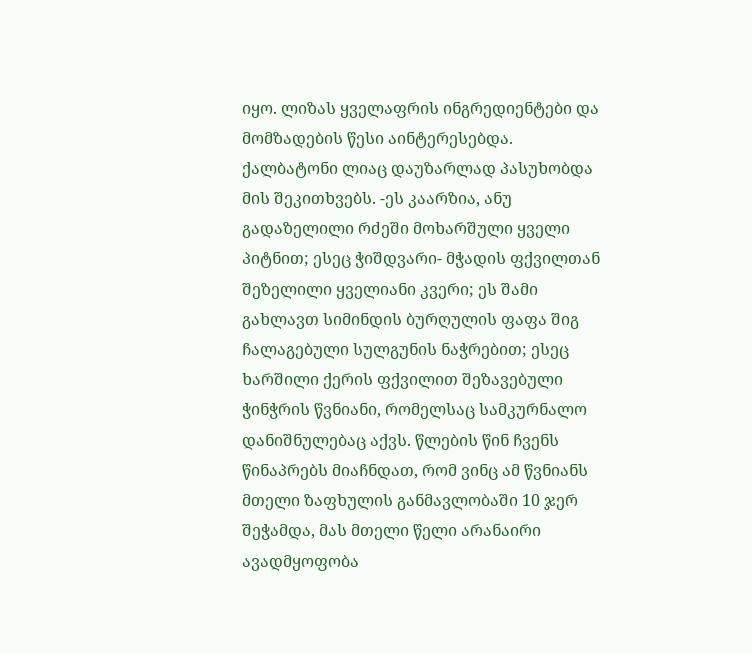იყო. ლიზას ყველაფრის ინგრედიენტები და მომზადების წესი აინტერესებდა. ქალბატონი ლიაც დაუზარლად პასუხობდა მის შეკითხვებს. -ეს კაარზია, ანუ გადაზელილი რძეში მოხარშული ყველი პიტნით; ესეც ჭიშდვარი- მჭადის ფქვილთან შეზელილი ყველიანი კვერი; ეს შამი გახლავთ სიმინდის ბურღულის ფაფა შიგ ჩალაგებული სულგუნის ნაჭრებით; ესეც ხარშილი ქერის ფქვილით შეზავებული ჭინჭრის წვნიანი, რომელსაც სამკურნალო დანიშნულებაც აქვს. წლების წინ ჩვენს წინაპრებს მიაჩნდათ, რომ ვინც ამ წვნიანს მთელი ზაფხულის განმავლობაში 10 ჯერ შეჭამდა, მას მთელი წელი არანაირი ავადმყოფობა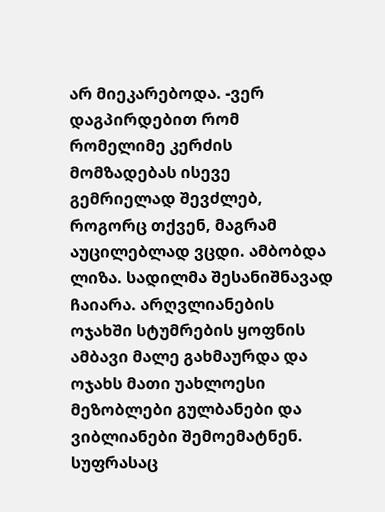არ მიეკარებოდა. -ვერ დაგპირდებით რომ რომელიმე კერძის მომზადებას ისევე გემრიელად შევძლებ, როგორც თქვენ, მაგრამ აუცილებლად ვცდი. ამბობდა ლიზა. სადილმა შესანიშნავად ჩაიარა. არღვლიანების ოჯახში სტუმრების ყოფნის ამბავი მალე გახმაურდა და ოჯახს მათი უახლოესი მეზობლები გულბანები და ვიბლიანები შემოემატნენ. სუფრასაც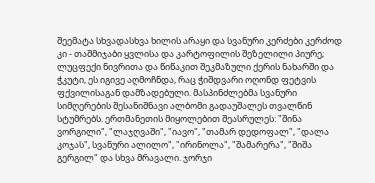შეემატა სხვადასხვა ხილის არაყი და სვანური კერძები კერძოდ კი - თაშმიჯაბი ყვლისა და კარტოფილის შეზელილი პიურე; ლუცფექი ნივრითა და წიწაკით შეკმაზული ქერის ნახარში და ჭკუტი, ეს იგივე აღმოჩნდა, რაც ჭიშდვარი ოღონდ ფეტვის ფქვილისაგან დამზადებული. მასპინძლებმა სვანური სიმღერების შესანიშნავი ალბომი გადაუშალეს თვალწინ სტუმრებს. ერთმანეთის მიყოლებით შეასრულეს: "შინა ვორგილი", "ლაჯღვაში", "იავო", "თამარ დედოფალ", "დალა კოჯას", სვანური ალილო", "ირინოლა", "შამარერა", "შიშა გერგილ" და სხვა მრავალი. ჯორჯი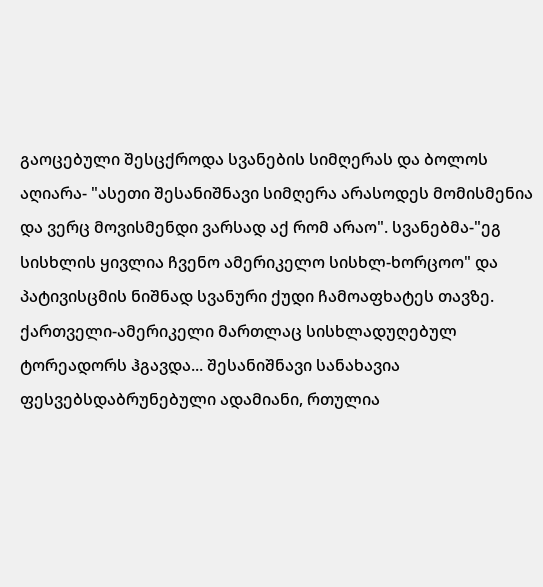გაოცებული შესცქროდა სვანების სიმღერას და ბოლოს აღიარა- "ასეთი შესანიშნავი სიმღერა არასოდეს მომისმენია და ვერც მოვისმენდი ვარსად აქ რომ არაო". სვანებმა-"ეგ სისხლის ყივლია ჩვენო ამერიკელო სისხლ-ხორცოო" და პატივისცმის ნიშნად სვანური ქუდი ჩამოაფხატეს თავზე. ქართველი-ამერიკელი მართლაც სისხლადუღებულ ტორეადორს ჰგავდა... შესანიშნავი სანახავია ფესვებსდაბრუნებული ადამიანი, რთულია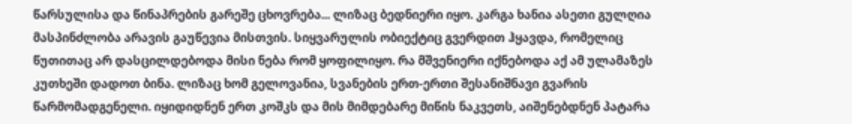წარსულისა და წინაპრების გარეშე ცხოვრება... ლიზაც ბედნიერი იყო. კარგა ხანია ასეთი გულღია მასპინძლობა არავის გაუწევია მისთვის. სიყვარულის ობიექტიც გვერდით ჰყავდა, რომელიც წუთითაც არ დასცილდებოდა მისი ნება რომ ყოფილიყო. რა მშვენიერი იქნებოდა აქ ამ ულამაზეს კუთხეში დადოთ ბინა. ლიზაც ხომ გელოვანია, სვანების ერთ-ერთი შესანიშნავი გვარის წარმომადგენელი. იყიდიდნენ ერთ კოშკს და მის მიმდებარე მიწის ნაკვეთს, აიშენებდნენ პატარა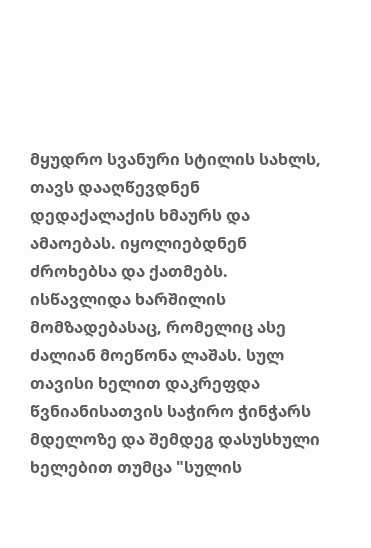მყუდრო სვანური სტილის სახლს, თავს დააღწევდნენ დედაქალაქის ხმაურს და ამაოებას. იყოლიებდნენ ძროხებსა და ქათმებს. ისწავლიდა ხარშილის მომზადებასაც, რომელიც ასე ძალიან მოეწონა ლაშას. სულ თავისი ხელით დაკრეფდა წვნიანისათვის საჭირო ჭინჭარს მდელოზე და შემდეგ დასუსხული ხელებით თუმცა "სულის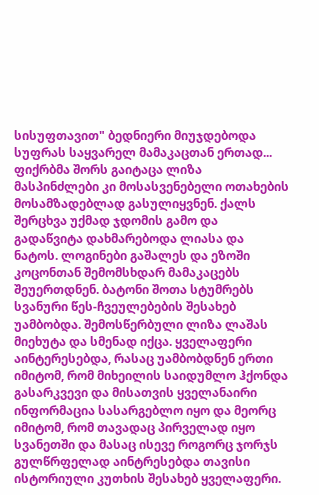სისუფთავით" ბედნიერი მიუჯდებოდა სუფრას საყვარელ მამაკაცთან ერთად... ფიქრბმა შორს გაიტაცა ლიზა მასპინძლები კი მოსასვენებელი ოთახების მოსამზადებლად გასულიყვნენ. ქალს შერცხვა უქმად ჯდომის გამო და გადაწვიტა დახმარებოდა ლიასა და ნატოს. ლოგინები გაშალეს და ეზოში კოცონთან შემომსხდარ მამაკაცებს შეუერთდნენ. ბატონი შოთა სტუმრებს სვანური წეს-ჩვეულებების შესახებ უამბობდა. შემოსწერბული ლიზა ლაშას მიეხუტა და სმენად იქცა. ყველაფერი აინტერესებდა, რასაც უამბობდნენ ერთი იმიტომ, რომ მიხეილის საიდუმლო ჰქონდა გასარკვევი და მისათვის ყველანაირი ინფორმაცია სასარგებლო იყო და მეორც იმიტომ, რომ თავადაც პირველად იყო სვანეთში და მასაც ისევე როგორც ჯორჯს გულწრფელად აინტრესებდა თავისი ისტორიული კუთხის შესახებ ყველაფერი.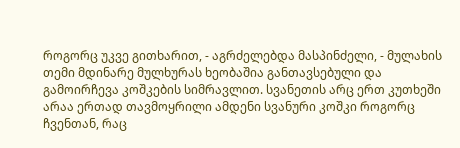როგორც უკვე გითხარით, - აგრძელებდა მასპინძელი, - მულახის თემი მდინარე მულხურას ხეობაშია განთავსებული და გამოირჩევა კოშკების სიმრავლით. სვანეთის არც ერთ კუთხეში არაა ერთად თავმოყრილი ამდენი სვანური კოშკი როგორც ჩვენთან, რაც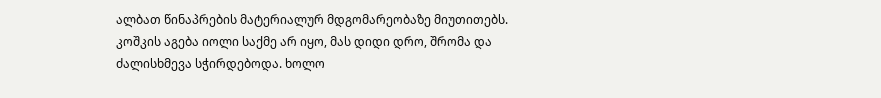ალბათ წინაპრების მატერიალურ მდგომარეობაზე მიუთითებს. კოშკის აგება იოლი საქმე არ იყო, მას დიდი დრო, შრომა და ძალისხმევა სჭირდებოდა. ხოლო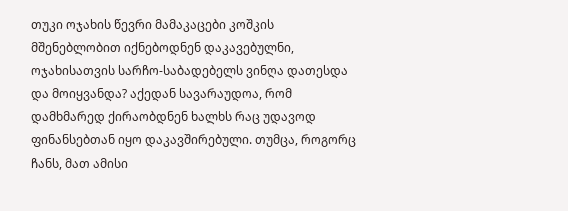თუკი ოჯახის წევრი მამაკაცები კოშკის მშენებლობით იქნებოდნენ დაკავებულნი, ოჯახისათვის სარჩო-საბადებელს ვინღა დათესდა და მოიყვანდა? აქედან სავარაუდოა, რომ დამხმარედ ქირაობდნენ ხალხს რაც უდავოდ ფინანსებთან იყო დაკავშირებული. თუმცა, როგორც ჩანს, მათ ამისი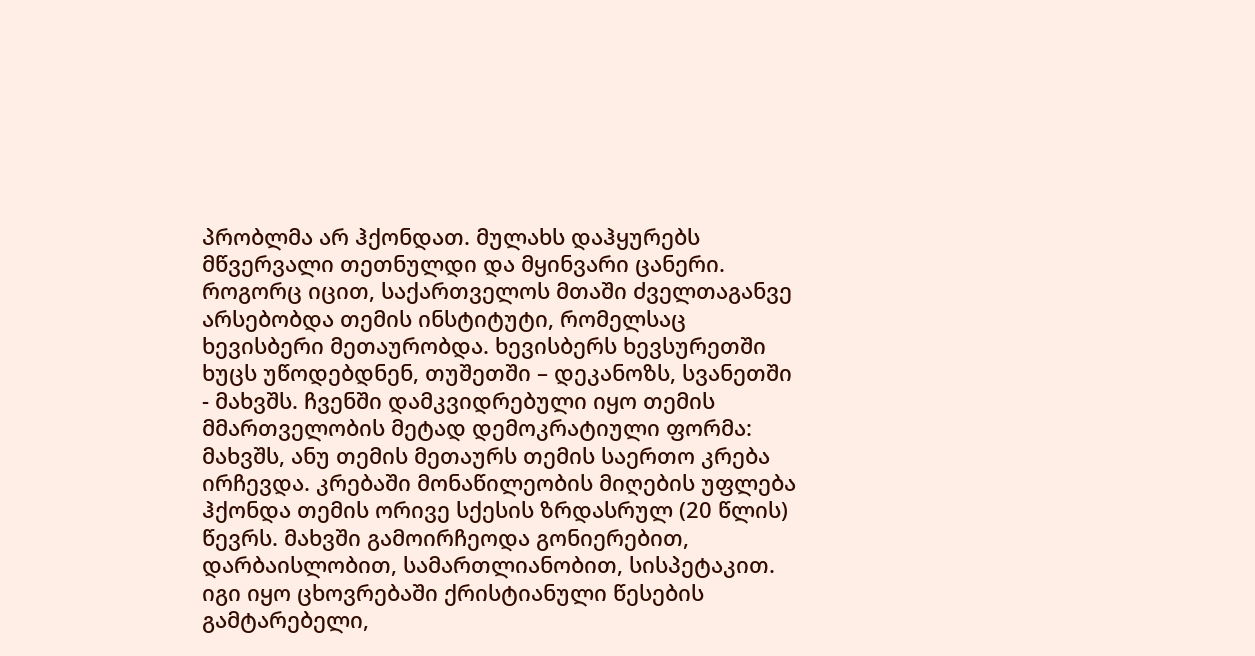პრობლმა არ ჰქონდათ. მულახს დაჰყურებს მწვერვალი თეთნულდი და მყინვარი ცანერი. როგორც იცით, საქართველოს მთაში ძველთაგანვე არსებობდა თემის ინსტიტუტი, რომელსაც ხევისბერი მეთაურობდა. ხევისბერს ხევსურეთში ხუცს უწოდებდნენ, თუშეთში – დეკანოზს, სვანეთში - მახვშს. ჩვენში დამკვიდრებული იყო თემის მმართველობის მეტად დემოკრატიული ფორმა: მახვშს, ანუ თემის მეთაურს თემის საერთო კრება ირჩევდა. კრებაში მონაწილეობის მიღების უფლება ჰქონდა თემის ორივე სქესის ზრდასრულ (20 წლის) წევრს. მახვში გამოირჩეოდა გონიერებით, დარბაისლობით, სამართლიანობით, სისპეტაკით. იგი იყო ცხოვრებაში ქრისტიანული წესების გამტარებელი,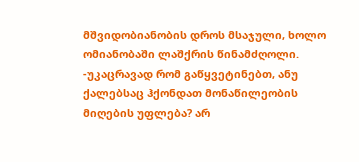მშვიდობიანობის დროს მსაჯული, ხოლო ომიანობაში ლაშქრის წინამძღოლი. -უკაცრავად რომ გაწყვეტინებთ, ანუ ქალებსაც ჰქონდათ მონაწილეობის მიღების უფლება? არ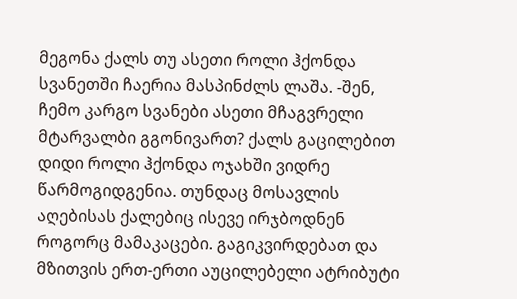მეგონა ქალს თუ ასეთი როლი ჰქონდა სვანეთში ჩაერია მასპინძლს ლაშა. -შენ, ჩემო კარგო სვანები ასეთი მჩაგვრელი მტარვალბი გგონივართ? ქალს გაცილებით დიდი როლი ჰქონდა ოჯახში ვიდრე წარმოგიდგენია. თუნდაც მოსავლის აღებისას ქალებიც ისევე ირჯბოდნენ როგორც მამაკაცები. გაგიკვირდებათ და მზითვის ერთ-ერთი აუცილებელი ატრიბუტი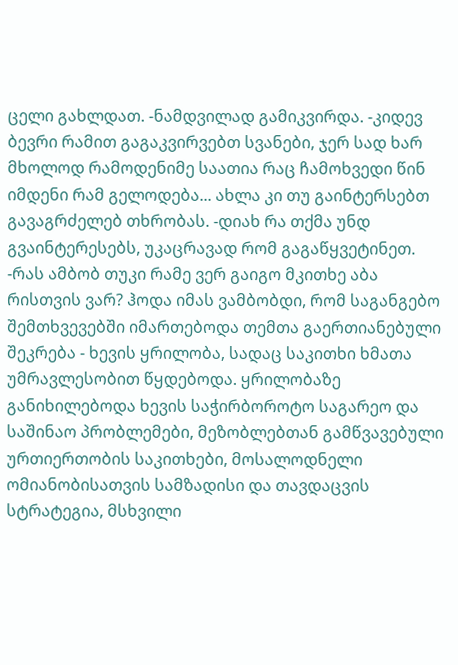ცელი გახლდათ. -ნამდვილად გამიკვირდა. -კიდევ ბევრი რამით გაგაკვირვებთ სვანები, ჯერ სად ხარ მხოლოდ რამოდენიმე საათია რაც ჩამოხვედი წინ იმდენი რამ გელოდება... ახლა კი თუ გაინტერსებთ გავაგრძელებ თხრობას. -დიახ რა თქმა უნდ გვაინტერესებს, უკაცრავად რომ გაგაწყვეტინეთ. -რას ამბობ თუკი რამე ვერ გაიგო მკითხე აბა რისთვის ვარ? ჰოდა იმას ვამბობდი, რომ საგანგებო შემთხვევებში იმართებოდა თემთა გაერთიანებული შეკრება - ხევის ყრილობა, სადაც საკითხი ხმათა უმრავლესობით წყდებოდა. ყრილობაზე განიხილებოდა ხევის საჭირბოროტო საგარეო და საშინაო პრობლემები, მეზობლებთან გამწვავებული ურთიერთობის საკითხები, მოსალოდნელი ომიანობისათვის სამზადისი და თავდაცვის სტრატეგია, მსხვილი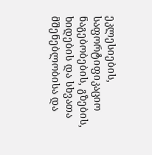ეკლესიების, საფორტიფიკაციო ნაგებობების, გზების, ხიდების და სხვათა მშენებლობისა და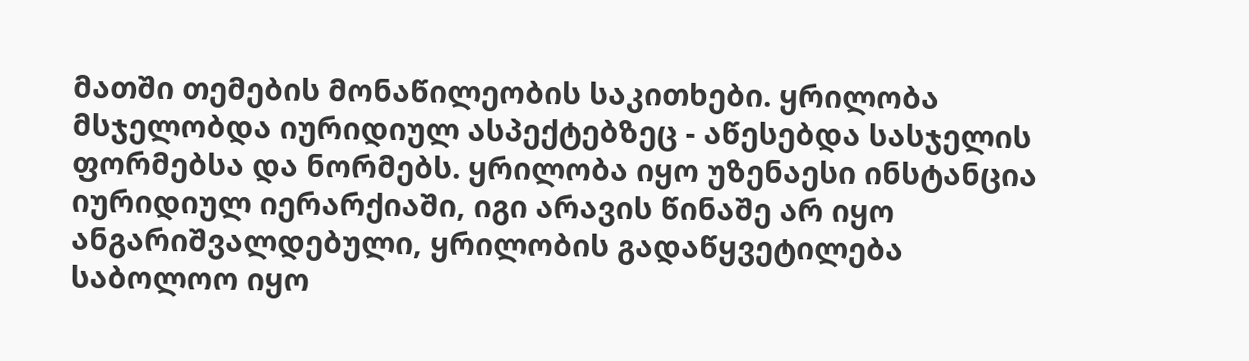მათში თემების მონაწილეობის საკითხები. ყრილობა მსჯელობდა იურიდიულ ასპექტებზეც - აწესებდა სასჯელის ფორმებსა და ნორმებს. ყრილობა იყო უზენაესი ინსტანცია იურიდიულ იერარქიაში, იგი არავის წინაშე არ იყო ანგარიშვალდებული, ყრილობის გადაწყვეტილება საბოლოო იყო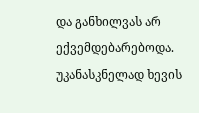და განხილვას არ ექვემდებარებოდა. უკანასკნელად ხევის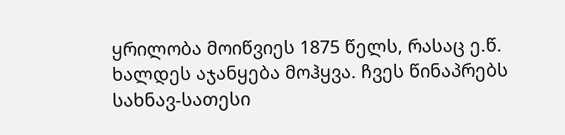ყრილობა მოიწვიეს 1875 წელს, რასაც ე.წ. ხალდეს აჯანყება მოჰყვა. ჩვეს წინაპრებს სახნავ-სათესი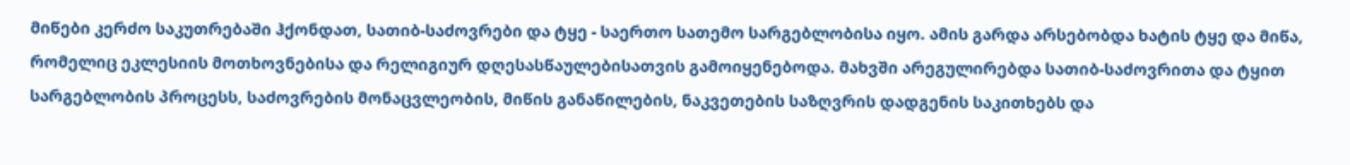მიწები კერძო საკუთრებაში ჰქონდათ, სათიბ-საძოვრები და ტყე - საერთო სათემო სარგებლობისა იყო. ამის გარდა არსებობდა ხატის ტყე და მიწა, რომელიც ეკლესიის მოთხოვნებისა და რელიგიურ დღესასწაულებისათვის გამოიყენებოდა. მახვში არეგულირებდა სათიბ-საძოვრითა და ტყით სარგებლობის პროცესს, საძოვრების მონაცვლეობის, მიწის განაწილების, ნაკვეთების საზღვრის დადგენის საკითხებს და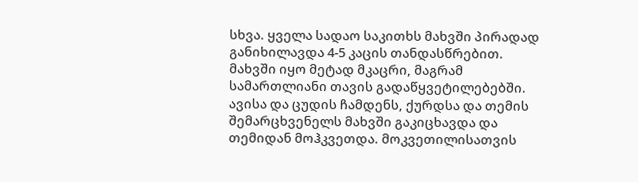სხვა. ყველა სადაო საკითხს მახვში პირადად განიხილავდა 4-5 კაცის თანდასწრებით. მახვში იყო მეტად მკაცრი, მაგრამ სამართლიანი თავის გადაწყვეტილებებში. ავისა და ცუდის ჩამდენს, ქურდსა და თემის შემარცხვენელს მახვში გაკიცხავდა და თემიდან მოჰკვეთდა. მოკვეთილისათვის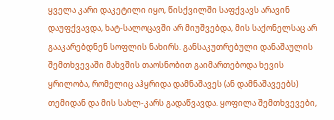ყველა კარი დაკეტილი იყო, წისქვილში საფქვავს არავინ დაუფქვავდა, ხატ-სალოცავში არ მიუშვებდა, მის საქონელსაც არ გააკარებდნენ სოფლის ნახირს. განსაკუთრებული დანაშაულის შემთხვევაში მახვშის თაოსნობით გაიმართებოდა ხევის ყრილობა, რომელიც აჰყრიდა დამნაშავეს (ან დამნაშავეებს) თემიდან და მის სახლ-კარს გადაწვავდა. ყოფილა შემთხვევები,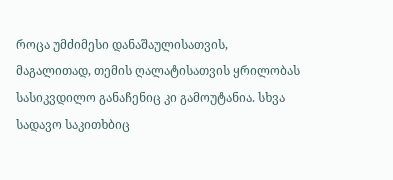როცა უმძიმესი დანაშაულისათვის, მაგალითად, თემის ღალატისათვის ყრილობას სასიკვდილო განაჩენიც კი გამოუტანია. სხვა სადავო საკითხბიც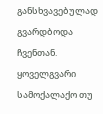განსხვავებულად გვარდბოდა ჩვენთან. ყოველგვარი სამოქალაქო თუ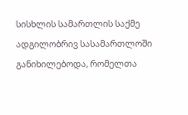სისხლის სამართლის საქმე ადგილობრივ სასამართლოში განიხილებოდა, რომელთა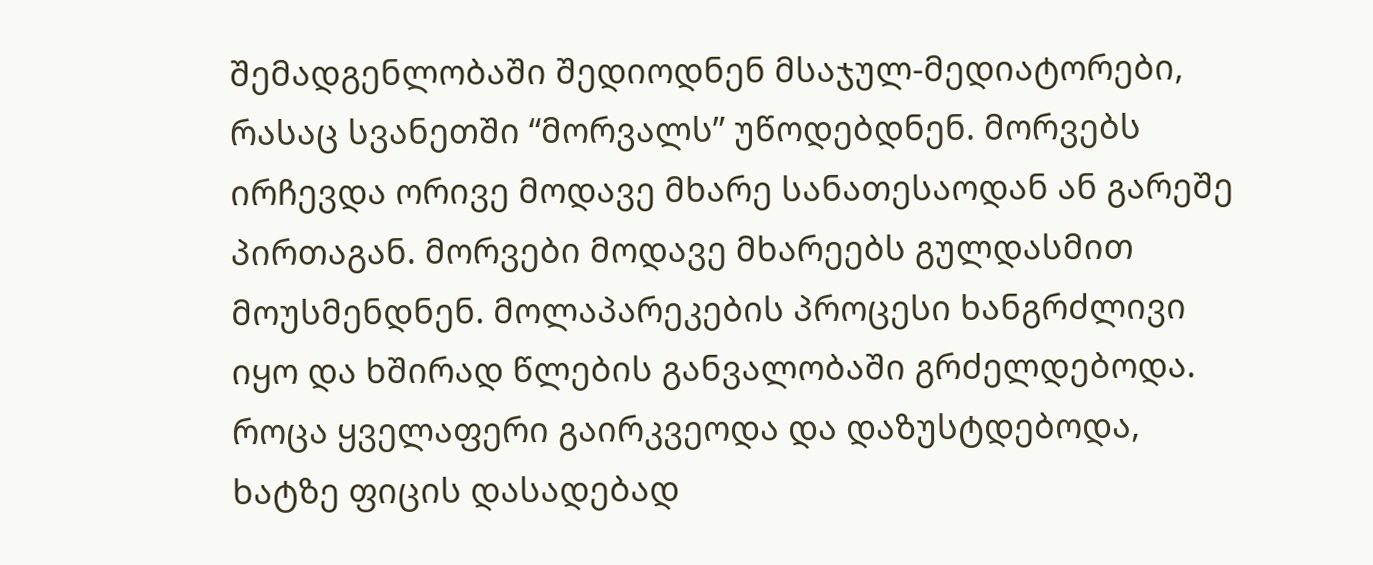შემადგენლობაში შედიოდნენ მსაჯულ-მედიატორები, რასაც სვანეთში “მორვალს” უწოდებდნენ. მორვებს ირჩევდა ორივე მოდავე მხარე სანათესაოდან ან გარეშე პირთაგან. მორვები მოდავე მხარეებს გულდასმით მოუსმენდნენ. მოლაპარეკების პროცესი ხანგრძლივი იყო და ხშირად წლების განვალობაში გრძელდებოდა. როცა ყველაფერი გაირკვეოდა და დაზუსტდებოდა, ხატზე ფიცის დასადებად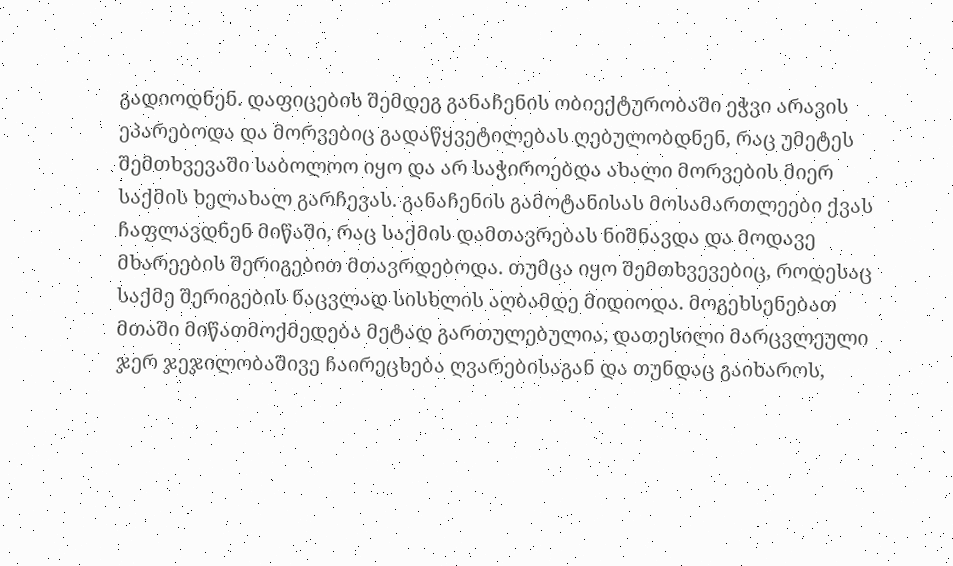გადიოდნენ. დაფიცების შემდეგ განაჩენის ობიექტურობაში ეჭვი არავის ეპარებოდა და მორვებიც გადაწყვეტილებას ღებულობდნენ, რაც უმეტეს შემთხვევაში საბოლოო იყო და არ საჭიროებდა ახალი მორვების მიერ საქმის ხელახალ გარჩევას. განაჩენის გამოტანისას მოსამართლეები ქვას ჩაფლავდნენ მიწაში, რაც საქმის დამთავრებას ნიშნავდა და მოდავე მხარეების შერიგებით მთავრდებოდა. თუმცა იყო შემთხვევებიც, როდესაც საქმე შერიგების ნაცვლად სისხლის აღბამდე მიდიოდა. მოგეხსენებათ მთაში მიწათმოქმედება მეტად გართულებულია, დათესილი მარცვლეული ჯერ ჯეჯილობაშივე ჩაირეცხება ღვარებისაგან და თუნდაც გაიხაროს,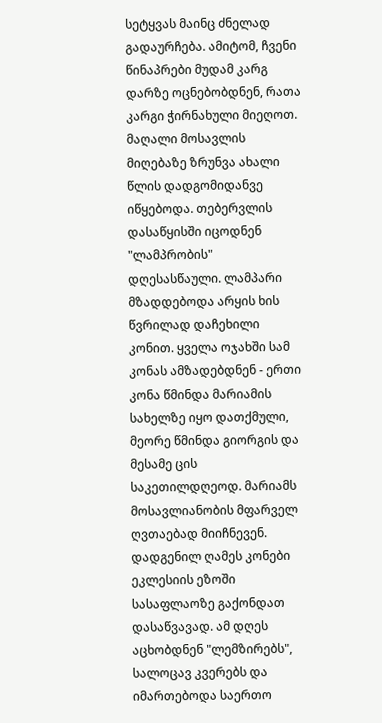სეტყვას მაინც ძნელად გადაურჩება. ამიტომ, ჩვენი წინაპრები მუდამ კარგ დარზე ოცნებობდნენ, რათა კარგი ჭირნახული მიეღოთ. მაღალი მოსავლის მიღებაზე ზრუნვა ახალი წლის დადგომიდანვე იწყებოდა. თებერვლის დასაწყისში იცოდნენ "ლამპრობის" დღესასწაული. ლამპარი მზადდებოდა არყის ხის წვრილად დაჩეხილი კონით. ყველა ოჯახში სამ კონას ამზადებდნენ - ერთი კონა წმინდა მარიამის სახელზე იყო დათქმული, მეორე წმინდა გიორგის და მესამე ცის საკეთილდღეოდ. მარიამს მოსავლიანობის მფარველ ღვთაებად მიიჩნევენ. დადგენილ ღამეს კონები ეკლესიის ეზოში სასაფლაოზე გაქონდათ დასაწვავად. ამ დღეს აცხობდნენ "ლემზირებს", სალოცავ კვერებს და იმართებოდა საერთო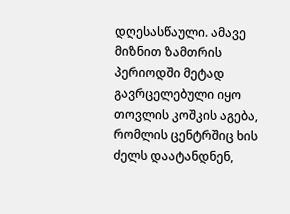დღესასწაული. ამავე მიზნით ზამთრის პერიოდში მეტად გავრცელებული იყო თოვლის კოშკის აგება, რომლის ცენტრშიც ხის ძელს დაატანდნენ,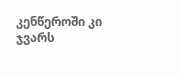კენწეროში კი ჯვარს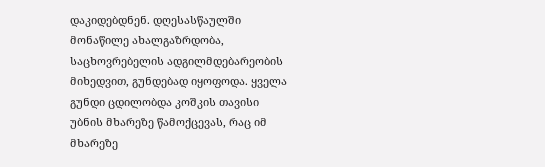დაკიდებდნენ. დღესასწაულში მონაწილე ახალგაზრდობა, საცხოვრებელის ადგილმდებარეობის მიხედვით, გუნდებად იყოფოდა. ყველა გუნდი ცდილობდა კოშკის თავისი უბნის მხარეზე წამოქცევას, რაც იმ მხარეზე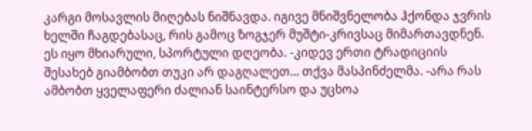კარგი მოსავლის მიღებას ნიშნავდა. იგივე მნიშვნელობა ჰქონდა ჯვრის ხელში ჩაგდებასაც, რის გამოც ზოგჯერ მუშტი-კრივსაც მიმართავდნენ. ეს იყო მხიარული, სპორტული დღეობა. -კიდევ ერთი ტრადიციის შესახებ გიამბობთ თუკი არ დაგღალეთ... თქვა მასპინძელმა. -არა რას ამბობთ ყველაფერი ძალიან საინტერსო და უცხოა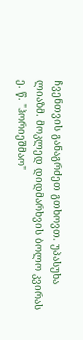ჩვენთვის განაგრძეთ გთხოვთ. უპასუხა ლიაზმ. მოკლედ დიდმარხვის ბოლო კვირას ე. წ. "ჰორიეშმაო"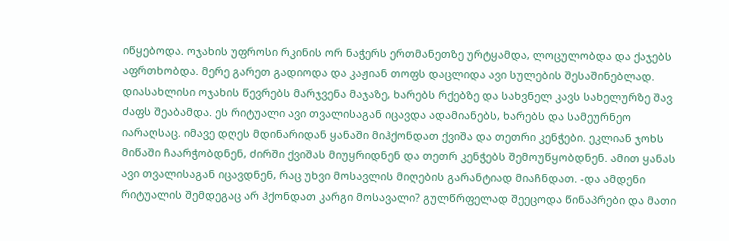იწყებოდა. ოჯახის უფროსი რკინის ორ ნაჭერს ერთმანეთზე ურტყამდა, ლოცულობდა და ქაჯებს აფრთხობდა. მერე გარეთ გადიოდა და კაჟიან თოფს დაცლიდა ავი სულების შესაშინებლად. დიასახლისი ოჯახის წევრებს მარჯვენა მაჯაზე, ხარებს რქებზე და სახვნელ კავს სახელურზე შავ ძაფს შეაბამდა. ეს რიტუალი ავი თვალისაგან იცავდა ადამიანებს, ხარებს და სამეურნეო იარაღსაც. იმავე დღეს მდინარიდან ყანაში მიჰქონდათ ქვიშა და თეთრი კენჭები. ეკლიან ჯოხს მიწაში ჩაარჭობდნენ, ძირში ქვიშას მიუყრიდნენ და თეთრ კენჭებს შემოუწყობდნენ. ამით ყანას ავი თვალისაგან იცავდნენ, რაც უხვი მოსავლის მიღების გარანტიად მიაჩნდათ. -და ამდენი რიტუალის შემდეგაც არ ჰქონდათ კარგი მოსავალი? გულწრფელად შეეცოდა წინაპრები და მათი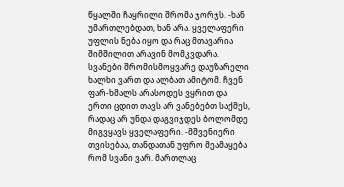წყალში ჩაყრილი შრომა ჯორჯს. -ხან უმართლებდათ, ხან არა. ყველაფერი უფლის ნება იყო და რაც მთავარია შიმშილით არავინ მომკვდარა. სვანები შრომისმოყვარე დაუზარელი ხალხი ვართ და ალბათ ამიტომ. ჩვენ ფარ-ხმალს არასოდეს ვყრით და ერთი ცდით თავს არ ვანებებთ საქმეს, რადაც არ უნდა დაგვიჯდეს ბოლომდე მიგვყავს ყველაფერი. -მშვენიერი თვისებაა, თანდათან უფრო მეამაყება რომ სვანი ვარ. მართლაც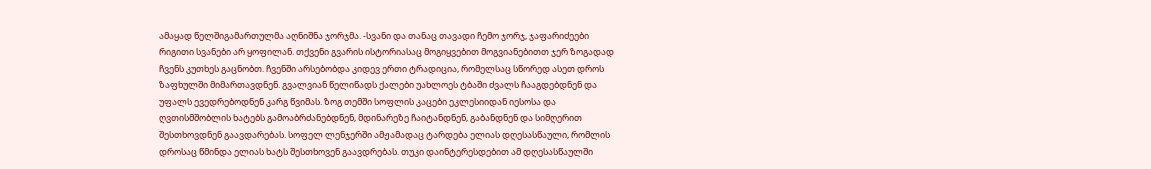ამაყად წელშიგამართულმა აღნიშნა ჯორჯმა. -სვანი და თანაც თავადი ჩემო ჯორჯ, ჯაფარიძეები რიგითი სვანები არ ყოფილან. თქვენი გვარის ისტორიასაც მოგიყვებით მოგვიანებითთ ჯერ ზოგადად ჩვენს კუთხეს გაცნობთ. ჩვენში არსებობდა კიდევ ერთი ტრადიცია, რომელსაც სწორედ ასეთ დროს ზაფხულში მიმართავდნენ. გვალვიან წელიწადს ქალები უახლოეს ტბაში ძვალს ჩააგდებდნენ და უფალს ევედრებოდნენ კარგ წვიმას. ზოგ თემში სოფლის კაცები ეკლესიიდან იესოსა და ღვთისმშობლის ხატებს გამოაბრძანებდნენ, მდინარეზე ჩაიტანდნენ, გაბანდნენ და სიმღერით შესთხოვდნენ გაავდარებას. სოფელ ლენჯერში ამჟამადაც ტარდება ელიას დღესასწაული, რომლის დროსაც წმინდა ელიას ხატს შესთხოვენ გაავდრებას. თუკი დაინტერესდებით ამ დღესასწაულში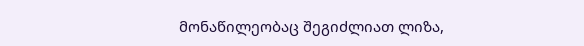მონაწილეობაც შეგიძლიათ ლიზა,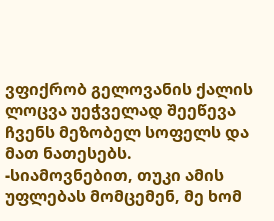ვფიქრობ გელოვანის ქალის ლოცვა უეჭველად შეეწევა ჩვენს მეზობელ სოფელს და მათ ნათესებს. -სიამოვნებით, თუკი ამის უფლებას მომცემენ, მე ხომ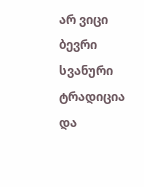არ ვიცი ბევრი სვანური ტრადიცია და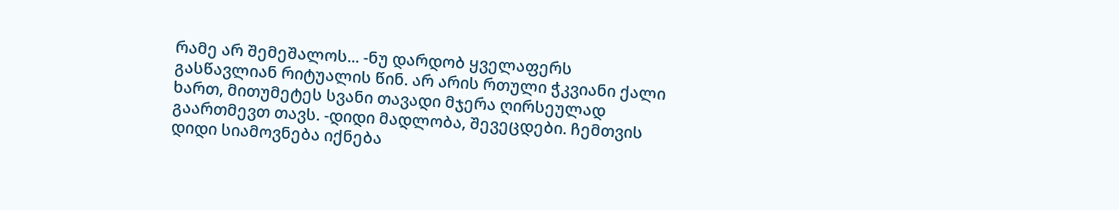რამე არ შემეშალოს... -ნუ დარდობ ყველაფერს გასწავლიან რიტუალის წინ. არ არის რთული ჭკვიანი ქალი ხართ, მითუმეტეს სვანი თავადი მჯერა ღირსეულად გაართმევთ თავს. -დიდი მადლობა, შევეცდები. ჩემთვის დიდი სიამოვნება იქნება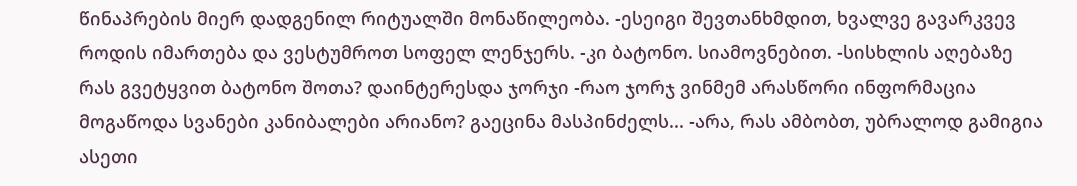წინაპრების მიერ დადგენილ რიტუალში მონაწილეობა. -ესეიგი შევთანხმდით, ხვალვე გავარკვევ როდის იმართება და ვესტუმროთ სოფელ ლენჯერს. -კი ბატონო. სიამოვნებით. -სისხლის აღებაზე რას გვეტყვით ბატონო შოთა? დაინტერესდა ჯორჯი -რაო ჯორჯ ვინმემ არასწორი ინფორმაცია მოგაწოდა სვანები კანიბალები არიანო? გაეცინა მასპინძელს... -არა, რას ამბობთ, უბრალოდ გამიგია ასეთი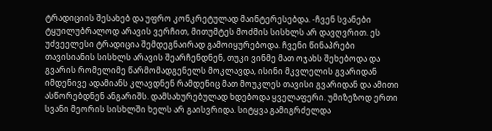ტრადიციის შესახებ და უფრო კონკრეტულად მაინტერესებდა. -ჩვენ სვანები ტყუილუბრალოდ არავის ვერჩით, მითუმტეს მოძმის სისხლს არ დავღვრით. ეს უძვეელესი ტრადიცია შემდეგნაირად გამოიყურებოდა. ჩვენი წინაპრები თავისიანის სისხლს არავის შეარჩენდნენ, თუკი ვინმე მათ ოჯახს შეხებოდა და გვარის რომელიმე წარმომადგენელს მოკლავდა, ისინი მკვლელის გვარიდან იმდენივე ადამიანს კლავდნენ რამდენიც მათ მოუკლეს თავისი გვარიდან და ამითი ასწორებდნენ ანგარიშს. დამსახურებულად ხდებოდა ყველაფერი. უმიზეზოდ ერთი სვანი მეორის სისხლში ხელს არ გაისვრიდა. სიტყვა გამიგრძელდა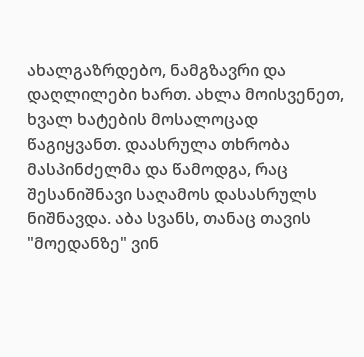ახალგაზრდებო, ნამგზავრი და დაღლილები ხართ. ახლა მოისვენეთ, ხვალ ხატების მოსალოცად წაგიყვანთ. დაასრულა თხრობა მასპინძელმა და წამოდგა, რაც შესანიშნავი საღამოს დასასრულს ნიშნავდა. აბა სვანს, თანაც თავის "მოედანზე" ვინ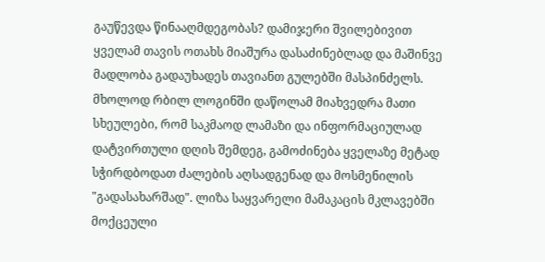გაუწევდა წინააღმდეგობას? დამიჯერი შვილებივით ყველამ თავის ოთახს მიაშურა დასაძინებლად და მაშინვე მადლობა გადაუხადეს თავიანთ გულებში მასპინძელს. მხოლოდ რბილ ლოგინში დაწოლამ მიახვედრა მათი სხეულები, რომ საკმაოდ ლამაზი და ინფორმაციულად დატვირთული დღის შემდეგ, გამოძინება ყველაზე მეტად სჭირდბოდათ ძალების აღსადგენად და მოსმენილის "გადასახარშად". ლიზა საყვარელი მამაკაცის მკლავებში მოქცეული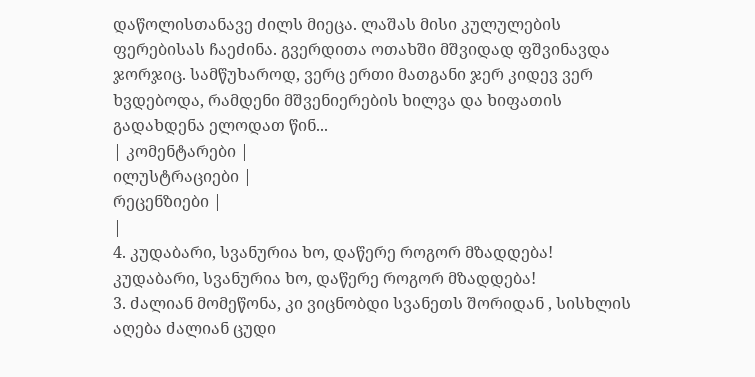დაწოლისთანავე ძილს მიეცა. ლაშას მისი კულულების ფერებისას ჩაეძინა. გვერდითა ოთახში მშვიდად ფშვინავდა ჯორჯიც. სამწუხაროდ, ვერც ერთი მათგანი ჯერ კიდევ ვერ ხვდებოდა, რამდენი მშვენიერების ხილვა და ხიფათის გადახდენა ელოდათ წინ...
| კომენტარები |
ილუსტრაციები |
რეცენზიები |
|
4. კუდაბარი, სვანურია ხო, დაწერე როგორ მზადდება! კუდაბარი, სვანურია ხო, დაწერე როგორ მზადდება!
3. ძალიან მომეწონა, კი ვიცნობდი სვანეთს შორიდან , სისხლის აღება ძალიან ცუდი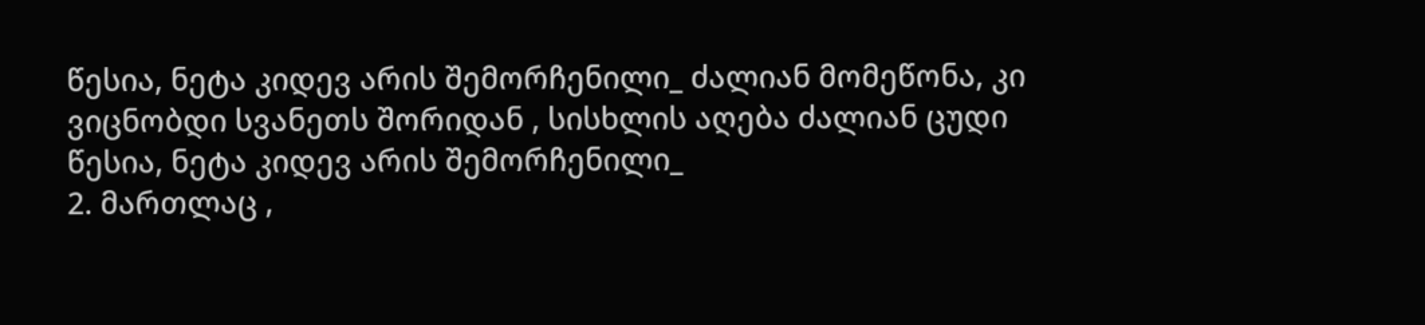წესია, ნეტა კიდევ არის შემორჩენილი_ ძალიან მომეწონა, კი ვიცნობდი სვანეთს შორიდან , სისხლის აღება ძალიან ცუდი წესია, ნეტა კიდევ არის შემორჩენილი_
2. მართლაც ,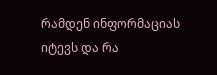რამდენ ინფორმაციას იტევს და რა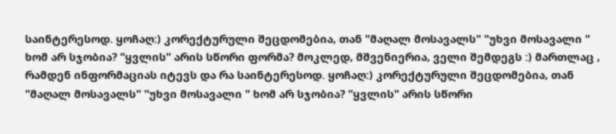საინტერესოდ. ყოჩაღ:) კორექტურული შეცდომებია, თან "მაღალ მოსავალს" "უხვი მოსავალი " ხომ არ სჯობია? "ყვლის" არის სწორი ფორმა? მოკლედ, მშვენიერია, ველი შემდეგს :) მართლაც , რამდენ ინფორმაციას იტევს და რა საინტერესოდ. ყოჩაღ:) კორექტურული შეცდომებია, თან "მაღალ მოსავალს" "უხვი მოსავალი " ხომ არ სჯობია? "ყვლის" არის სწორი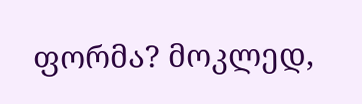ფორმა? მოკლედ,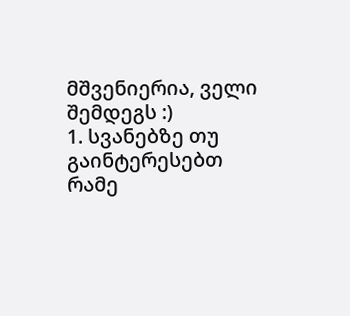მშვენიერია, ველი შემდეგს :)
1. სვანებზე თუ გაინტერესებთ რამე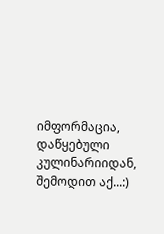იმფორმაცია, დაწყებული კულინარიიდან, შემოდით აქ...:)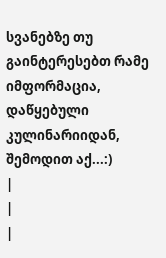სვანებზე თუ გაინტერესებთ რამე იმფორმაცია, დაწყებული კულინარიიდან, შემოდით აქ...:)
|
|
|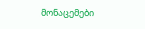მონაცემები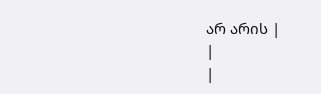არ არის |
|
|